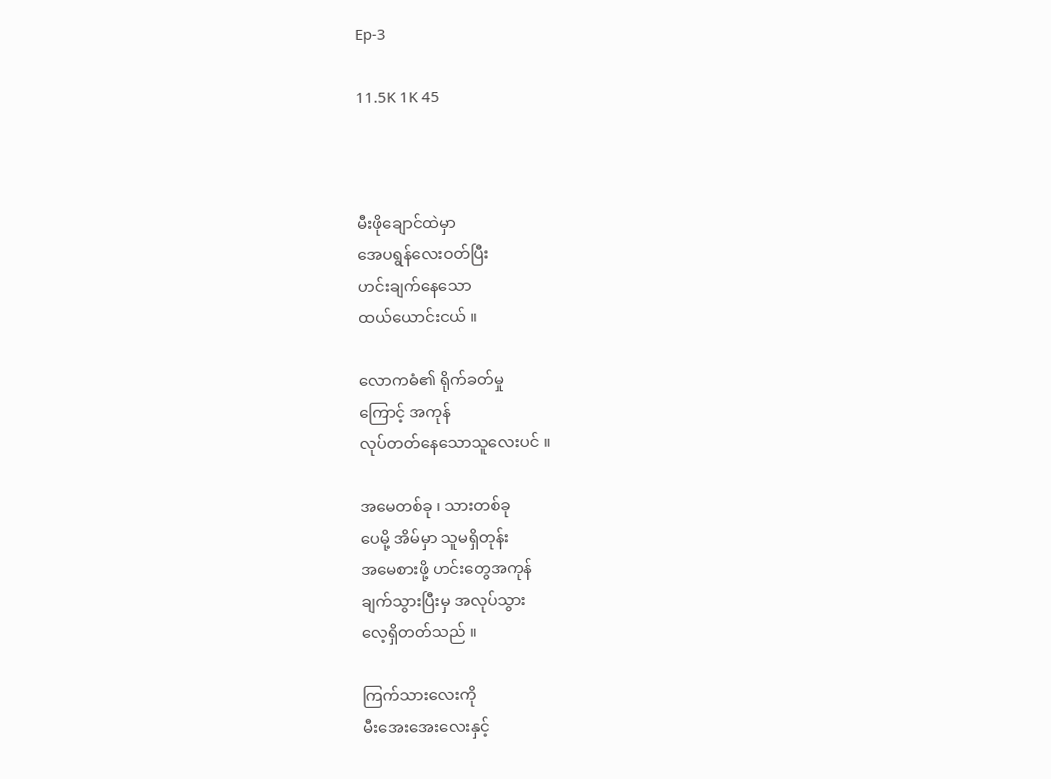Ep-3

11.5K 1K 45



မီးဖိုချောင်ထဲမှာ
အေပရွန်လေးဝတ်ပြီး
ဟင်းချက်နေသော
ထယ်ယောင်းငယ် ။

လောကဓံ၏ ရိုက်ခတ်မှု
ကြောင့် အကုန်
လုပ်တတ်နေသောသူလေးပင် ။

အမေတစ်ခု ၊ သားတစ်ခု
ပေမို့ အိမ်မှာ သူမရှိတုန်း
အမေစားဖို့ ဟင်းတွေအကုန်
ချက်သွားပြီးမှ အလုပ်သွား
လေ့ရှိတတ်သည် ။

ကြက်သားလေးကို
မီး‌အေးအေးလေးနှင့်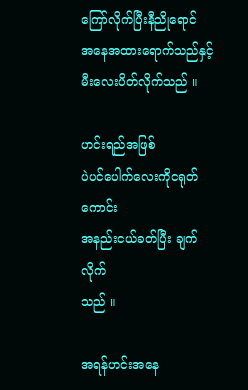ကြော်လိုက်ပြီးနီညိုရောင်
အနေအထားရောက်သည်နှင့်
မီးလေးပိတ်လိုက်သည် ။

ဟင်းရည်အဖြစ်
ပဲပင်ပေါက်လေးကိုငရုတ်ကောင်း
အနည်းငယ်ခတ်ပြီး ချက်လိုက်
သည် ။

အရန်ဟင်းအနေ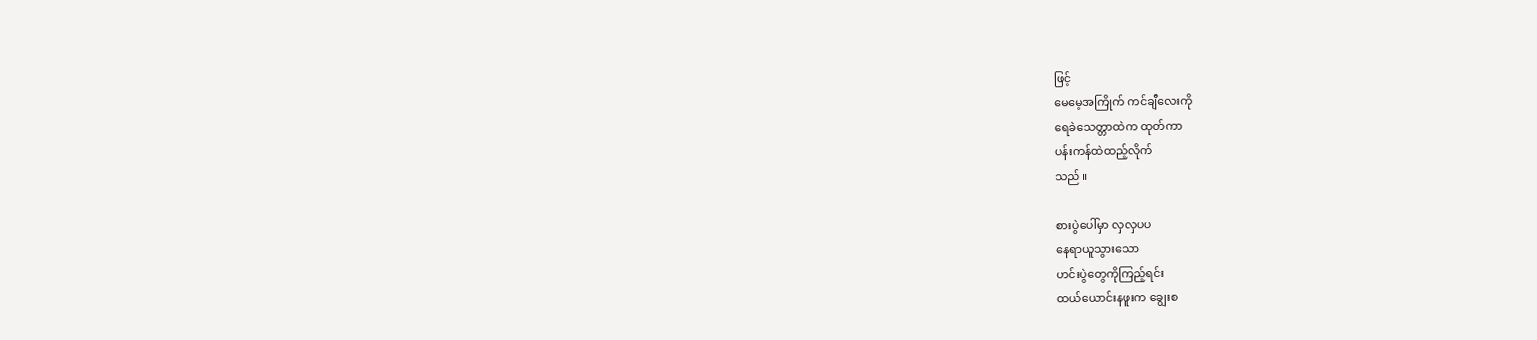ဖြင့်
မေမေ့အကြိုက် ကင်ချီလေးကို
ရေခဲသေတ္တာထဲက ထုတ်ကာ
ပန်းကန်ထဲထည့်လိုက်
သည် ။

စားပွဲပေါ်မှာ လှလှပပ
နေရာယူသွားသော
ဟင်းပွဲတွေကိုကြည့်ရင်း
ထယ်ယောင်းနဖူးက ချွေးစ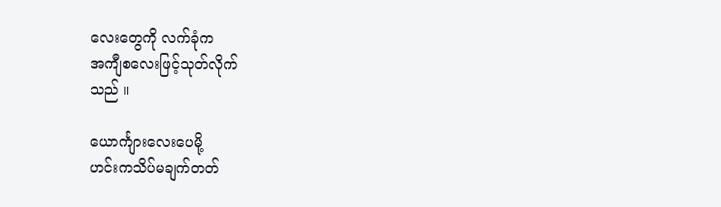လေးတွေကို လက်ခုံက
အကျီစလေးဖြင့်သုတ်လိုက်
သည် ။

ယောင်္ကျားလေးပေမို့
ဟင်းကသိပ်မချက်တတ်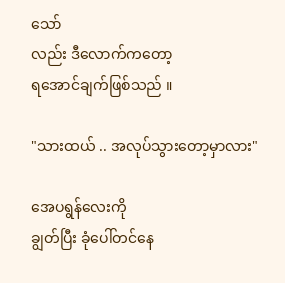သော်
လည်း ဒီလောက်ကတော့
ရအောင်ချက်ဖြစ်သည် ။

"သားထယ် .. အလုပ်သွားတော့မှာလား"

အေပရွန်လေးကို
ချွတ်ပြီး ခုံပေါ်တင်နေ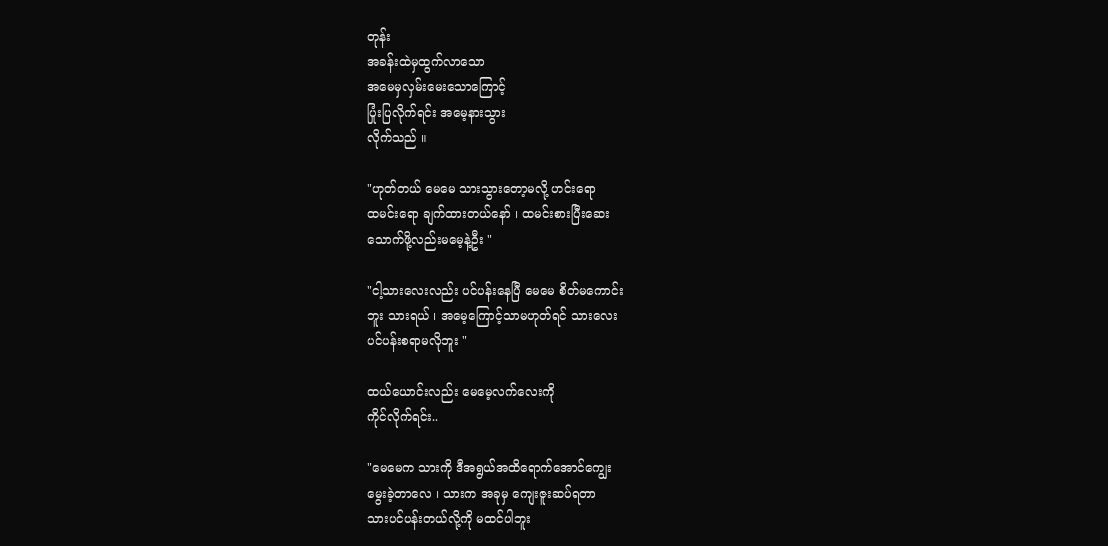တုန်း
အခန်းထဲမှထွက်လာသော
အမေမှလှမ်းမေးသောကြောင့်
ပြုံးပြလိုက်ရင်း အမေ့နားသွား
လိုက်သည် ။

"ဟုတ်တယ် မေမေ သားသွားတော့မလို့ ဟင်းရော
ထမင်းရော ချက်ထားတယ်နော် ၊ ထမင်းစားပြီးဆေး
သောက်ဖို့လည်းမမေ့နဲ့ဦး "

"ငါ့သားလေးလည်း ပင်ပန်းနေပြီ မေမေ စိတ်မကောင်း
ဘူး သားရယ် ၊ အမေ့ကြောင့်သာမဟုတ်ရင် သားလေး
ပင်ပန်းစရာမလိုဘူး "

ထယ်ယောင်းလည်း မေမေ့လက်လေးကို
ကိုင်လိုက်ရင်း..

"မေမေက သားကို ဒီအရွယ်အထိရောက်အောင်ကျွေး
မွေးခဲ့တာလေ ၊ သားက အခုမှ ကျေးဇူးဆပ်ရတာ
သားပင်ပန်းတယ်လို့ကို မထင်ပါဘူး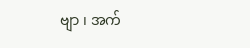ဗျာ ၊ အက်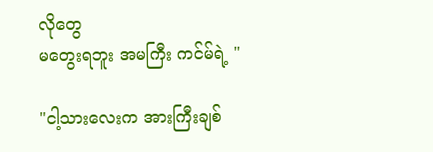လိုတွေ
မတွေးရဘူး အမကြီး ကင်မ်ရဲ့ "

"ငါ့သား‌လေးက အားကြီးချစ်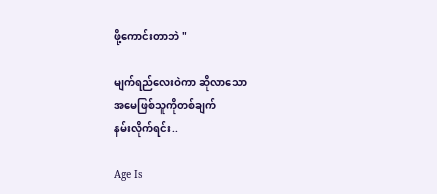ဖို့ကောင်းတာဘဲ "

မျက်ရည်လေးဝဲကာ ဆိုလာသော
အမေဖြစ်သူကိုတစ်ချက်
နမ်းလိုက်ရင်း..

Age Is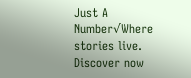Just A Number√Where stories live. Discover now